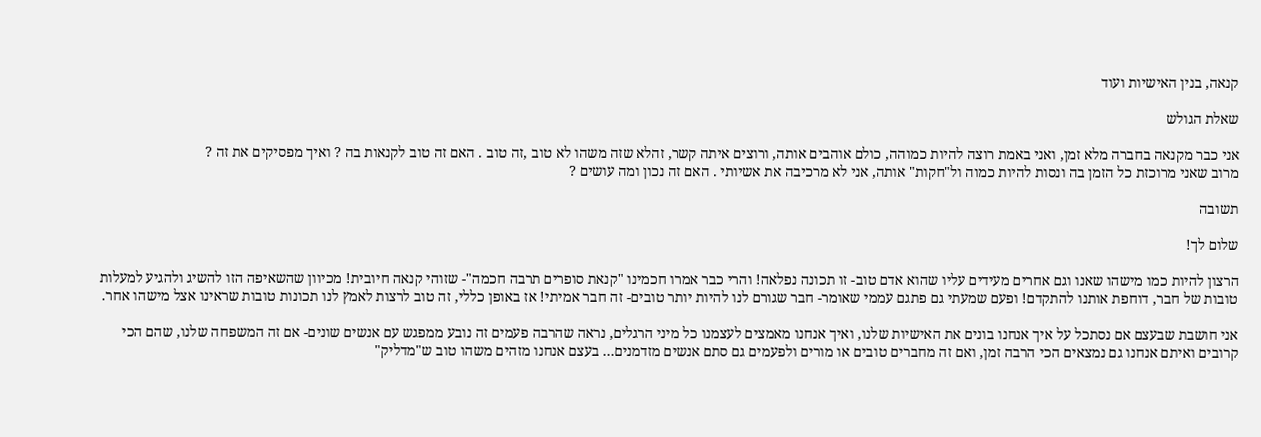קנאה, בנין האישיות ועוד

שאלת הגולש

אני כבר מקנאה בחברה מלא זמן, ואני באמת רוצה להיות כמוהה, כולם אוהבים אותה, ורוצים איתה קשר, זהלא שזה משהו לא טוב ,זה טוב . האם זה טוב לקנאות בה ? ואיך מפסיקים את זה ?
מרוב שאני מרוכזת כל הזמן בה ונסות להיות כמוה ול"חקות" אותה, אני לא מרכיבה את אשיותי . האם זה נכון ומה עושים ?

תשובה

שלום לך!

הרצון להיות כמו מישהו שאנו וגם אחרים מעידים עליו שהוא אדם טוב- זו תכונה נפלאה! והרי כבר אמרו חכמינו "קנאת סופרים תרבה חכמה"- שזוהי קנאה חיובית! מכיוון שהשאיפה הזו להשיג ולהגיע למעלות טובות של חבר, דוחפת אותנו להתקדם! ופעם שמעתי גם פתגם עממי שאומר- חבר שגורם לנו להיות יותר טובים- זה חבר אמיתי! אז באופן כללי, זה טוב לרצות לאמץ לנו תכונות טובות שראינו אצל מישהו אחר.

אני חושבת שבעצם אם נסתכל על איך אנחנו בונים את האישיות שלנו, ואיך אנחנו מאמצים לעצמנו כל מיני הרגלים, נראה שהרבה פעמים זה נובע ממפגש עם אנשים שונים- אם זה המשפחה שלנו, שהם הכי קרובים ואיתם אנחנו גם נמצאים הכי הרבה זמן, ואם זה מחברים טובים או מורים ולפעמים גם סתם אנשים מזדמנים… בעצם אנחנו מזהים משהו טוב ש"מדליק"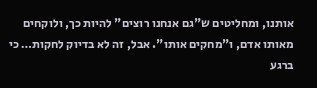אותנו, ומחליטים ש"גם אנחנו רוצים" להיות כך, ולוקחים מאותו אדם, ו"מחקים אותו". אבל, זה לא בדיוק לחקות… כי ברגע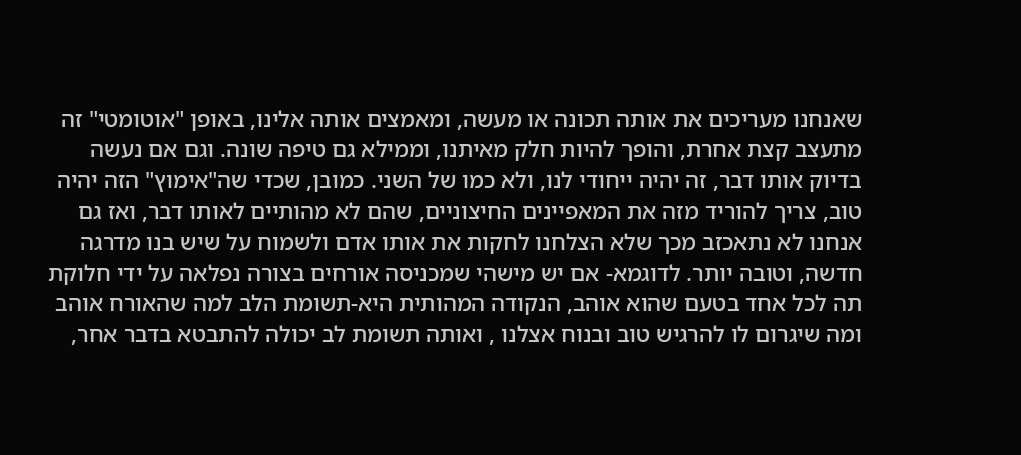שאנחנו מעריכים את אותה תכונה או מעשה, ומאמצים אותה אלינו, באופן "אוטומטי" זה מתעצב קצת אחרת, והופך להיות חלק מאיתנו, וממילא גם טיפה שונה. וגם אם נעשה בדיוק אותו דבר, זה יהיה ייחודי לנו, ולא כמו של השני. כמובן, שכדי שה"אימוץ" הזה יהיה טוב, צריך להוריד מזה את המאפיינים החיצוניים, שהם לא מהותיים לאותו דבר, ואז גם אנחנו לא נתאכזב מכך שלא הצלחנו לחקות את אותו אדם ולשמוח על שיש בנו מדרגה חדשה, וטובה יותר. לדוגמא- אם יש מישהי שמכניסה אורחים בצורה נפלאה על ידי חלוקת תה לכל אחד בטעם שהוא אוהב, הנקודה המהותית היא-תשומת הלב למה שהאורח אוהב ומה שיגרום לו להרגיש טוב ובנוח אצלנו , ואותה תשומת לב יכולה להתבטא בדבר אחר,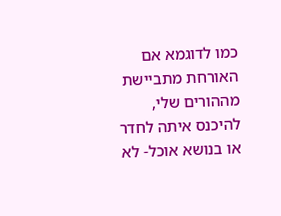כמו לדוגמא אם האורחת מתביישת מההורים שלי, להיכנס איתה לחדר או בנושא אוכל- לא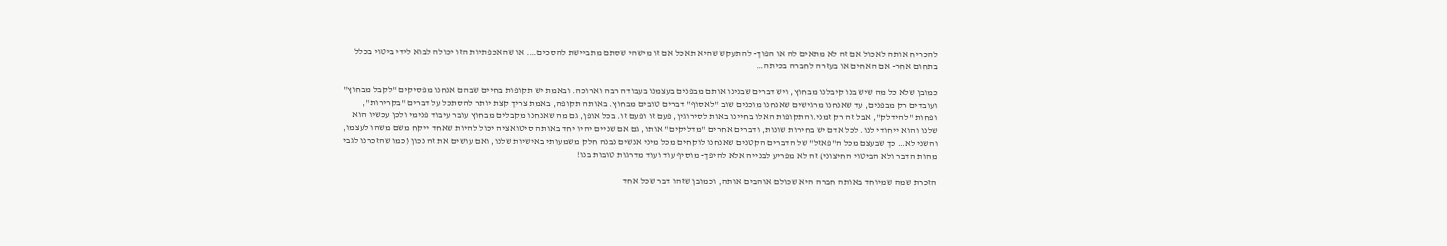להכריח אותה לאכול אם זה לא מתאים לה או הפוך- להתעקש שהיא תאכל אם זו מישהי שסתם מתביישת להסכים…. או שהאכפתיות הזו יכולה לבוא לידי ביטוי בכלל בתחום אחר- אם האחים או בעזרה לחברה בכיתה…

כמובן שלא כל מה שיש בנו קיבלנו מבחוץ, ויש דברים שבנינו אותם מבפנים בעצמנו בעבודה רבה וארוכה. ובאמת יש תקופות בחיים שבהם אנחנו מפסיקים "לקבל מבחוץ" ועובדים רק מבפנים, עד שאנחנו מרגישים שאנחנו מוכנים שוב "לאסוף" דברים טובים מבחוץ. באותה תקופה, באמת צריך קצת יותר להסתכל על דברים "בקרירות", ופחות "להידלק", אבל זה רק זמני.והתקופות האלו בחיינו באות לסירוגין, פעם זו ופעם זו. בכל אופן, גם מה שאנחנו מקבלים מבחוץ עובר עיבוד פנימי ולכן עכשיו הוא שלנו והוא ייחודי לנו. לכל אדם יש בחירות שונות, ודברים אחרים "מדליקים" אותו, גם אם שניים יהיו יחד באותה סיטואציה יכול להיות שאחד ייקח משם משהו לעצמו, והשני לא… כך שבעצם מכל ה"פאזל" של הדברים הקטנים שאנחנו לוקחים מכל מיני אנשים נבנה חלק משמעותי באישיות שלנו, ואם עושים את זה נכון (כמו שהזכרנו לגבי מהות הדבר ולא הביטוי החיצוני) זה לא מפריע לבנייה אלא להיפך- מוסיף עוד ועוד מדרגות טובות בנו!

הזכרת שמה שמיוחד באותה חברה היא שכולם אוהבים אותה, וכמובן שזהו דבר שכל אחד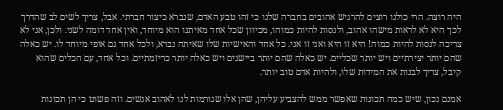היה רוצה. הרי כולנו רוצים להרגיש אהובים בחברה שלנו כי זהו טבע האדם, שנברא כיצור חברתי. אבל, צריך לשים לב שהדרך לכך היא לא לראות מישהו אהוב, ולנסות להיות כמוהו, מכיוון שכל אחד מאיתנו הוא מיוחד, ואין אחד דומה לשני. ולכן, אני לא צריכה לנסות להיות כמוה! היא זו היא ואני זו אני. כל אחד והאישיות שלו שאיתה נברא, ולכל אחד גם אופי מיוחד לו. יש כאלה שהם יותר יצירתיים ויש יותר שכליים. יש כאלה שהם יותר ביישנים ויש כאלה יותר כריזמתיים. וכל אחד, עם הכלים שהוא קיבל, צריך לבנות את המידות שלו, ולהיות אדם טוב יותר.

אמנם נכון, שיש כמה תכונות שאפשר ממש להצביע עליהן, שהן אלו שגורמות לנו לאהוב אנשים. וזה פשוט כי הן תכונות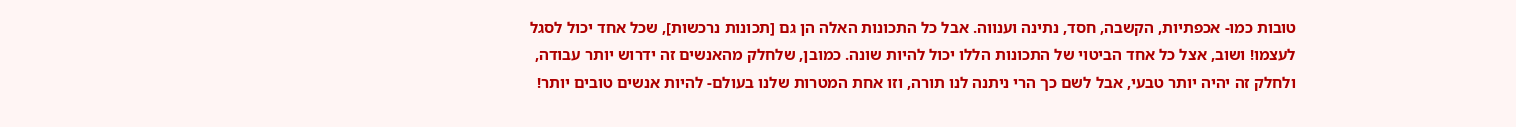טובות כמו- אכפתיות, הקשבה, חסד, נתינה וענווה. אבל כל התכונות האלה הן גם [תכונות נרכשות], שכל אחד יכול לסגל לעצמו! ושוב, אצל כל אחד הביטוי של התכונות הללו יכול להיות שונה. כמובן, שלחלק מהאנשים זה ידרוש יותר עבודה, ולחלק זה יהיה יותר טבעי, אבל לשם כך הרי ניתנה לנו תורה, וזו אחת המטרות שלנו בעולם- להיות אנשים טובים יותר!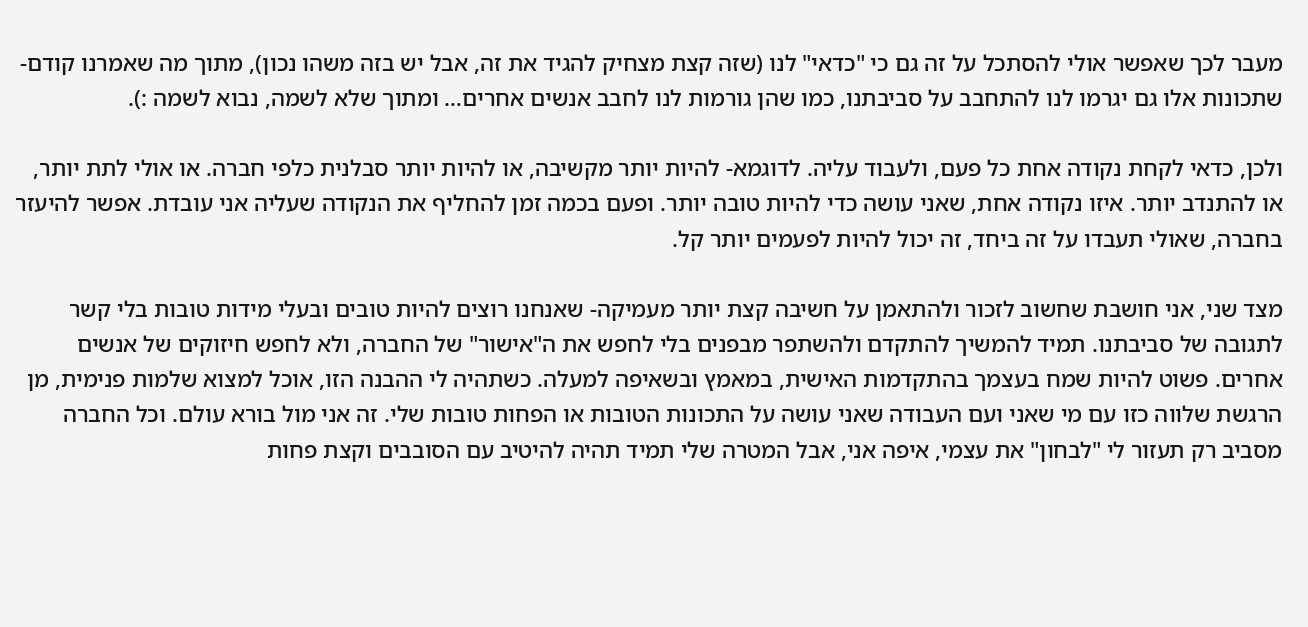מעבר לכך שאפשר אולי להסתכל על זה גם כי "כדאי" לנו (שזה קצת מצחיק להגיד את זה, אבל יש בזה משהו נכון), מתוך מה שאמרנו קודם- שתכונות אלו גם יגרמו לנו להתחבב על סביבתנו, כמו שהן גורמות לנו לחבב אנשים אחרים… ומתוך שלא לשמה, נבוא לשמה :).

ולכן, כדאי לקחת נקודה אחת כל פעם, ולעבוד עליה. לדוגמא- להיות יותר מקשיבה, או להיות יותר סבלנית כלפי חברה. או אולי לתת יותר, או להתנדב יותר. איזו נקודה אחת, שאני עושה כדי להיות טובה יותר. ופעם בכמה זמן להחליף את הנקודה שעליה אני עובדת. אפשר להיעזר בחברה, שאולי תעבדו על זה ביחד, זה יכול להיות לפעמים יותר קל.

מצד שני, אני חושבת שחשוב לזכור ולהתאמן על חשיבה קצת יותר מעמיקה- שאנחנו רוצים להיות טובים ובעלי מידות טובות בלי קשר לתגובה של סביבתנו. תמיד להמשיך להתקדם ולהשתפר מבפנים בלי לחפש את ה"אישור" של החברה, ולא לחפש חיזוקים של אנשים אחרים. פשוט להיות שמח בעצמך בהתקדמות האישית, במאמץ ובשאיפה למעלה. כשתהיה לי ההבנה הזו, אוכל למצוא שלמות פנימית, מן הרגשת שלווה כזו עם מי שאני ועם העבודה שאני עושה על התכונות הטובות או הפחות טובות שלי. זה אני מול בורא עולם. וכל החברה מסביב רק תעזור לי "לבחון" את עצמי, איפה אני, אבל המטרה שלי תמיד תהיה להיטיב עם הסובבים וקצת פחות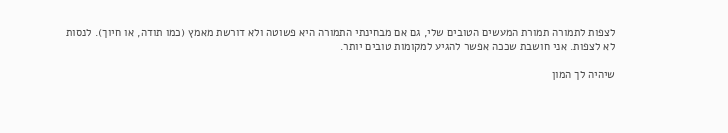לצפות לתמורה תמורת המעשים הטובים שלי, גם אם מבחינתי התמורה היא פשוטה ולא דורשת מאמץ (כמו תודה, או חיוך). לנסות לא לצפות. אני חושבת שככה אפשר להגיע למקומות טובים יותר.

שיהיה לך המון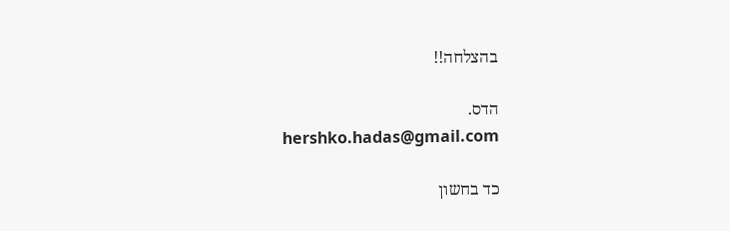בהצלחה!!

הדס.
hershko.hadas@gmail.com

כד בחשון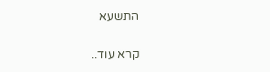התשעא

קרא עוד..